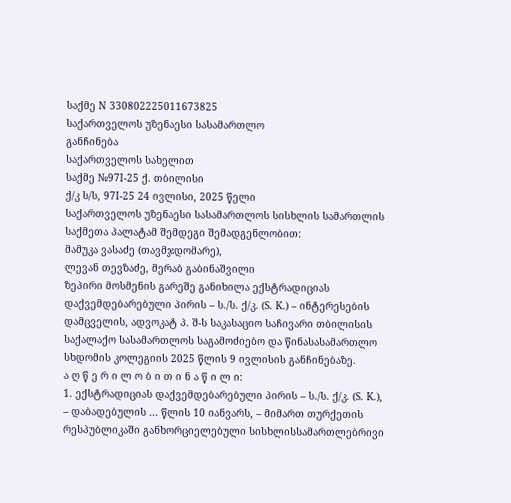საქმე N 330802225011673825
საქართველოს უზენაესი სასამართლო
განჩინება
საქართველოს სახელით
საქმე №97I-25 ქ. თბილისი
ქ/კ ს/ს, 97I-25 24 ივლისი, 2025 წელი
საქართველოს უზენაესი სასამართლოს სისხლის სამართლის საქმეთა პალატამ შემდეგი შემადგენლობით:
მამუკა ვასაძე (თავმჯდომარე),
ლევან თევზაძე, მერაბ გაბინაშვილი
ზეპირი მოსმენის გარეშე განიხილა ექსტრადიციას დაქვემდებარებული პირის – ს./ს. ქ/კ. (S. K.) – ინტერესების დამცველის, ადვოკატ პ. შ-ს საკასაციო საჩივარი თბილისის საქალაქო სასამართლოს საგამოძიებო და წინასასამართლო სხდომის კოლეგიის 2025 წლის 9 ივლისის განჩინებაზე.
ა ღ წ ე რ ი ლ ო ბ ი თ ი ნ ა წ ი ლ ი:
1. ექსტრადიციას დაქვემდებარებული პირის – ს./ს. ქ/კ. (S. K.), – დაბადებულის ... წლის 10 იანვარს, – მიმართ თურქეთის რესპუბლიკაში განხორციელებული სისხლისსამართლებრივი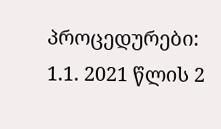პროცედურები:
1.1. 2021 წლის 2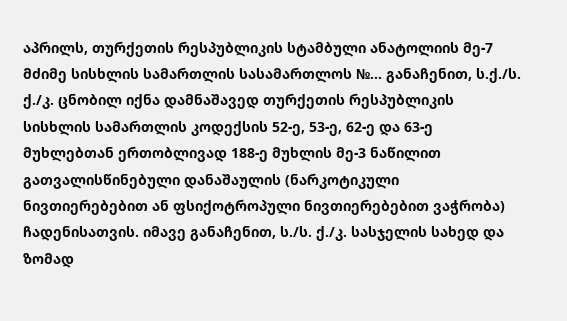აპრილს, თურქეთის რესპუბლიკის სტამბული ანატოლიის მე-7 მძიმე სისხლის სამართლის სასამართლოს №... განაჩენით, ს.ქ./ს. ქ./კ. ცნობილ იქნა დამნაშავედ თურქეთის რესპუბლიკის სისხლის სამართლის კოდექსის 52-ე, 53-ე, 62-ე და 63-ე მუხლებთან ერთობლივად 188-ე მუხლის მე-3 ნაწილით გათვალისწინებული დანაშაულის (ნარკოტიკული ნივთიერებებით ან ფსიქოტროპული ნივთიერებებით ვაჭრობა) ჩადენისათვის. იმავე განაჩენით, ს./ს. ქ./კ. სასჯელის სახედ და ზომად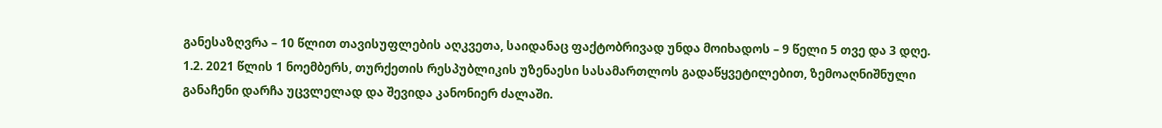განესაზღვრა – 10 წლით თავისუფლების აღკვეთა, საიდანაც ფაქტობრივად უნდა მოიხადოს – 9 წელი 5 თვე და 3 დღე.
1.2. 2021 წლის 1 ნოემბერს, თურქეთის რესპუბლიკის უზენაესი სასამართლოს გადაწყვეტილებით, ზემოაღნიშნული განაჩენი დარჩა უცვლელად და შევიდა კანონიერ ძალაში.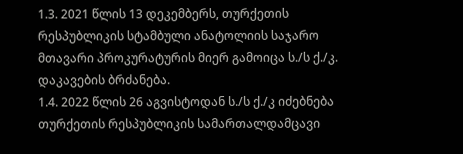1.3. 2021 წლის 13 დეკემბერს, თურქეთის რესპუბლიკის სტამბული ანატოლიის საჯარო მთავარი პროკურატურის მიერ გამოიცა ს./ს ქ./კ. დაკავების ბრძანება.
1.4. 2022 წლის 26 აგვისტოდან ს./ს ქ./კ იძებნება თურქეთის რესპუბლიკის სამართალდამცავი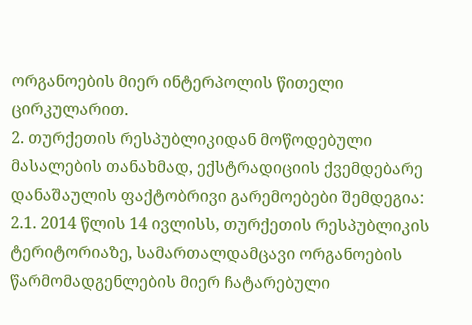ორგანოების მიერ ინტერპოლის წითელი ცირკულარით.
2. თურქეთის რესპუბლიკიდან მოწოდებული მასალების თანახმად, ექსტრადიციის ქვემდებარე დანაშაულის ფაქტობრივი გარემოებები შემდეგია:
2.1. 2014 წლის 14 ივლისს, თურქეთის რესპუბლიკის ტერიტორიაზე, სამართალდამცავი ორგანოების წარმომადგენლების მიერ ჩატარებული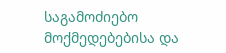საგამოძიებო მოქმედებებისა და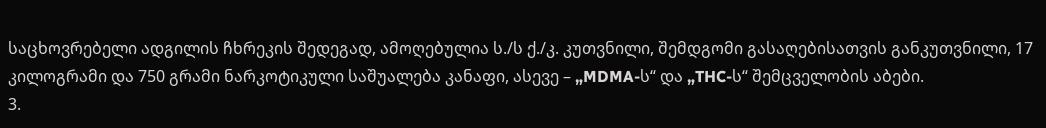საცხოვრებელი ადგილის ჩხრეკის შედეგად, ამოღებულია ს./ს ქ./კ. კუთვნილი, შემდგომი გასაღებისათვის განკუთვნილი, 17 კილოგრამი და 750 გრამი ნარკოტიკული საშუალება კანაფი, ასევე – „MDMA-ს“ და „THC-ს“ შემცველობის აბები.
3.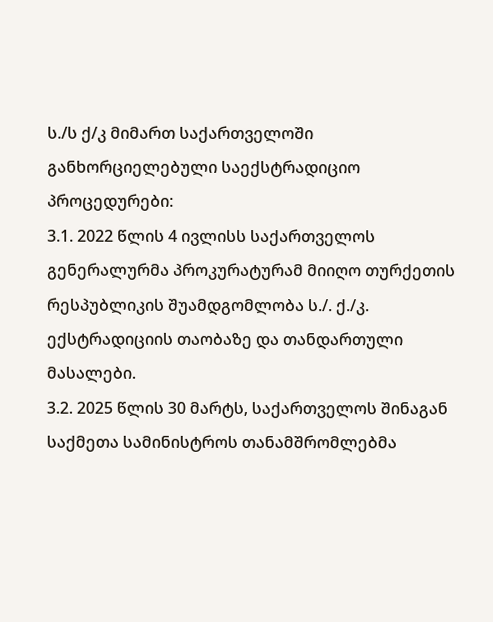ს./ს ქ/კ მიმართ საქართველოში განხორციელებული საექსტრადიციო პროცედურები:
3.1. 2022 წლის 4 ივლისს საქართველოს გენერალურმა პროკურატურამ მიიღო თურქეთის რესპუბლიკის შუამდგომლობა ს./. ქ./კ. ექსტრადიციის თაობაზე და თანდართული მასალები.
3.2. 2025 წლის 30 მარტს, საქართველოს შინაგან საქმეთა სამინისტროს თანამშრომლებმა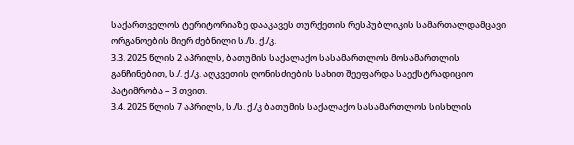საქართველოს ტერიტორიაზე დააკავეს თურქეთის რესპუბლიკის სამართალდამცავი ორგანოების მიერ ძებნილი ს./ს. ქ./კ.
3.3. 2025 წლის 2 აპრილს, ბათუმის საქალაქო სასამართლოს მოსამართლის განჩინებით, ს./. ქ./კ. აღკვეთის ღონისძიების სახით შეეფარდა საექსტრადიციო პატიმრობა – 3 თვით.
3.4. 2025 წლის 7 აპრილს, ს./ს. ქ./კ ბათუმის საქალაქო სასამართლოს სისხლის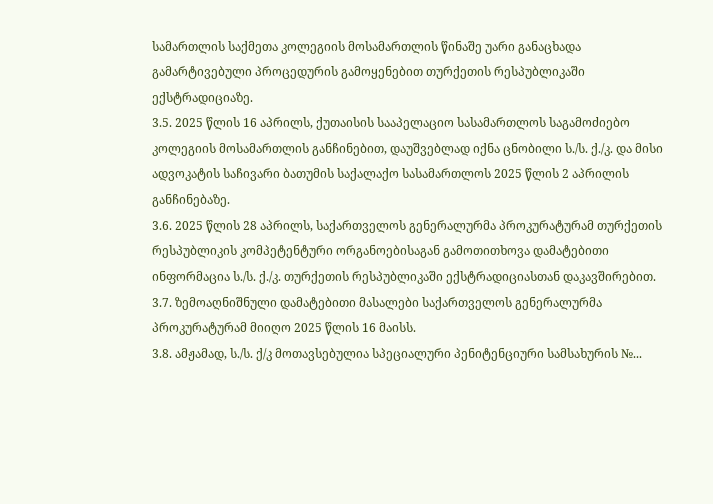სამართლის საქმეთა კოლეგიის მოსამართლის წინაშე უარი განაცხადა გამარტივებული პროცედურის გამოყენებით თურქეთის რესპუბლიკაში ექსტრადიციაზე.
3.5. 2025 წლის 16 აპრილს, ქუთაისის სააპელაციო სასამართლოს საგამოძიებო კოლეგიის მოსამართლის განჩინებით, დაუშვებლად იქნა ცნობილი ს./ს. ქ./კ. და მისი ადვოკატის საჩივარი ბათუმის საქალაქო სასამართლოს 2025 წლის 2 აპრილის განჩინებაზე.
3.6. 2025 წლის 28 აპრილს, საქართველოს გენერალურმა პროკურატურამ თურქეთის რესპუბლიკის კომპეტენტური ორგანოებისაგან გამოთითხოვა დამატებითი ინფორმაცია ს./ს. ქ./კ. თურქეთის რესპუბლიკაში ექსტრადიციასთან დაკავშირებით.
3.7. ზემოაღნიშნული დამატებითი მასალები საქართველოს გენერალურმა პროკურატურამ მიიღო 2025 წლის 16 მაისს.
3.8. ამჟამად, ს./ს. ქ/კ მოთავსებულია სპეციალური პენიტენციური სამსახურის №...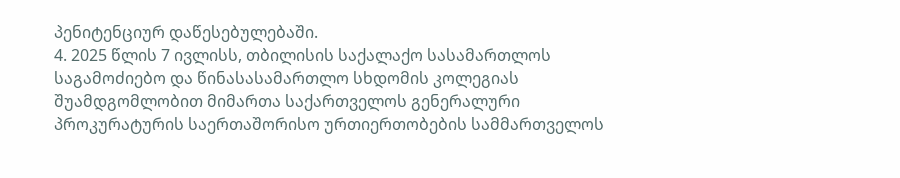პენიტენციურ დაწესებულებაში.
4. 2025 წლის 7 ივლისს, თბილისის საქალაქო სასამართლოს საგამოძიებო და წინასასამართლო სხდომის კოლეგიას შუამდგომლობით მიმართა საქართველოს გენერალური პროკურატურის საერთაშორისო ურთიერთობების სამმართველოს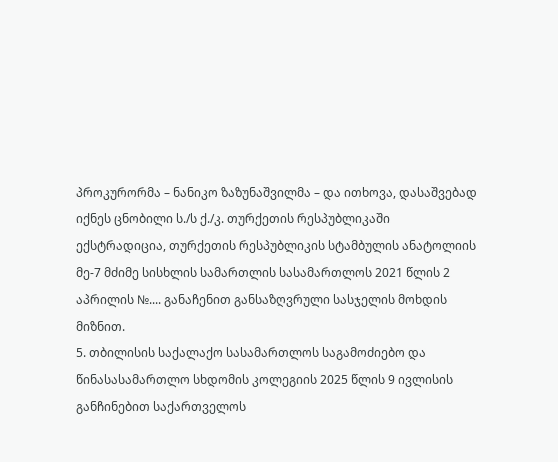პროკურორმა – ნანიკო ზაზუნაშვილმა – და ითხოვა, დასაშვებად იქნეს ცნობილი ს./ს ქ./კ. თურქეთის რესპუბლიკაში ექსტრადიცია, თურქეთის რესპუბლიკის სტამბულის ანატოლიის მე-7 მძიმე სისხლის სამართლის სასამართლოს 2021 წლის 2 აპრილის №.... განაჩენით განსაზღვრული სასჯელის მოხდის მიზნით.
5. თბილისის საქალაქო სასამართლოს საგამოძიებო და წინასასამართლო სხდომის კოლეგიის 2025 წლის 9 ივლისის განჩინებით საქართველოს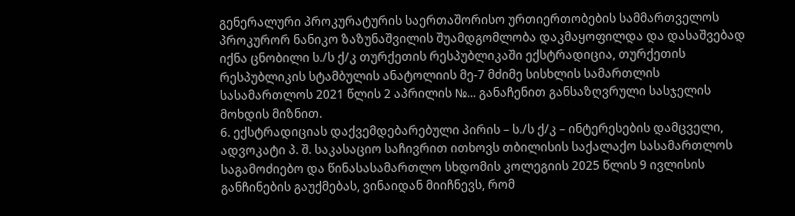გენერალური პროკურატურის საერთაშორისო ურთიერთობების სამმართველოს პროკურორ ნანიკო ზაზუნაშვილის შუამდგომლობა დაკმაყოფილდა და დასაშვებად იქნა ცნობილი ს./ს ქ/კ თურქეთის რესპუბლიკაში ექსტრადიცია, თურქეთის რესპუბლიკის სტამბულის ანატოლიის მე-7 მძიმე სისხლის სამართლის სასამართლოს 2021 წლის 2 აპრილის №... განაჩენით განსაზღვრული სასჯელის მოხდის მიზნით.
6. ექსტრადიციას დაქვემდებარებული პირის – ს./ს ქ/კ – ინტერესების დამცველი, ადვოკატი პ. შ. საკასაციო საჩივრით ითხოვს თბილისის საქალაქო სასამართლოს საგამოძიებო და წინასასამართლო სხდომის კოლეგიის 2025 წლის 9 ივლისის განჩინების გაუქმებას, ვინაიდან მიიჩნევს, რომ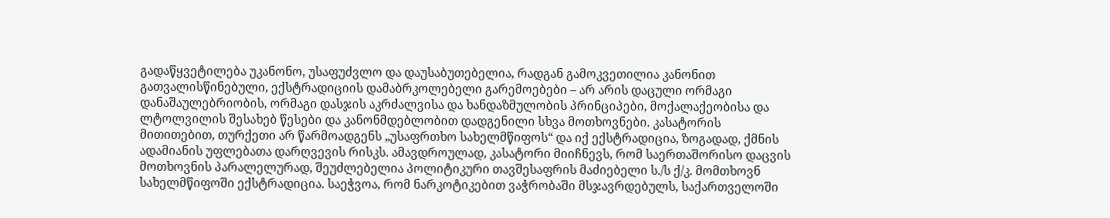გადაწყვეტილება უკანონო, უსაფუძვლო და დაუსაბუთებელია, რადგან გამოკვეთილია კანონით გათვალისწინებული, ექსტრადიციის დამაბრკოლებელი გარემოებები – არ არის დაცული ორმაგი დანაშაულებრიობის, ორმაგი დასჯის აკრძალვისა და ხანდაზმულობის პრინციპები, მოქალაქეობისა და ლტოლვილის შესახებ წესები და კანონმდებლობით დადგენილი სხვა მოთხოვნები. კასატორის მითითებით, თურქეთი არ წარმოადგენს „უსაფრთხო სახელმწიფოს“ და იქ ექსტრადიცია, ზოგადად, ქმნის ადამიანის უფლებათა დარღვევის რისკს. ამავდროულად, კასატორი მიიჩნევს, რომ საერთაშორისო დაცვის მოთხოვნის პარალელურად, შეუძლებელია პოლიტიკური თავშესაფრის მაძიებელი ს./ს ქ/კ. მომთხოვნ სახელმწიფოში ექსტრადიცია. საეჭვოა, რომ ნარკოტიკებით ვაჭრობაში მსჯავრდებულს, საქართველოში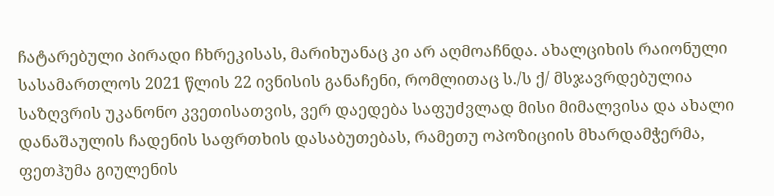ჩატარებული პირადი ჩხრეკისას, მარიხუანაც კი არ აღმოაჩნდა. ახალციხის რაიონული სასამართლოს 2021 წლის 22 ივნისის განაჩენი, რომლითაც ს./ს ქ/ მსჯავრდებულია საზღვრის უკანონო კვეთისათვის, ვერ დაედება საფუძვლად მისი მიმალვისა და ახალი დანაშაულის ჩადენის საფრთხის დასაბუთებას, რამეთუ ოპოზიციის მხარდამჭერმა, ფეთჰუმა გიულენის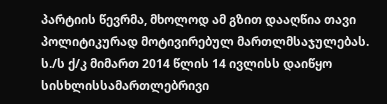პარტიის წევრმა, მხოლოდ ამ გზით დააღწია თავი პოლიტიკურად მოტივირებულ მართლმსაჯულებას. ს./ს ქ/კ მიმართ 2014 წლის 14 ივლისს დაიწყო სისხლისსამართლებრივი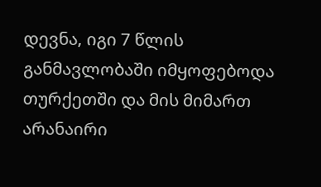დევნა, იგი 7 წლის განმავლობაში იმყოფებოდა თურქეთში და მის მიმართ არანაირი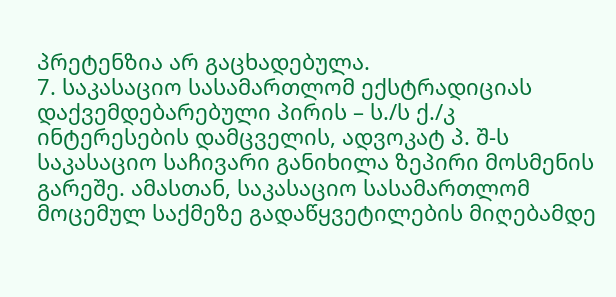პრეტენზია არ გაცხადებულა.
7. საკასაციო სასამართლომ ექსტრადიციას დაქვემდებარებული პირის – ს./ს ქ./კ ინტერესების დამცველის, ადვოკატ პ. შ-ს საკასაციო საჩივარი განიხილა ზეპირი მოსმენის გარეშე. ამასთან, საკასაციო სასამართლომ მოცემულ საქმეზე გადაწყვეტილების მიღებამდე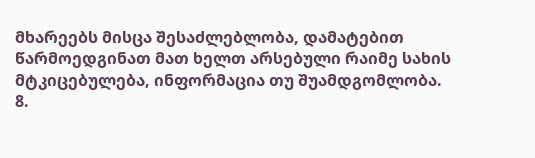მხარეებს მისცა შესაძლებლობა, დამატებით წარმოედგინათ მათ ხელთ არსებული რაიმე სახის მტკიცებულება, ინფორმაცია თუ შუამდგომლობა.
8.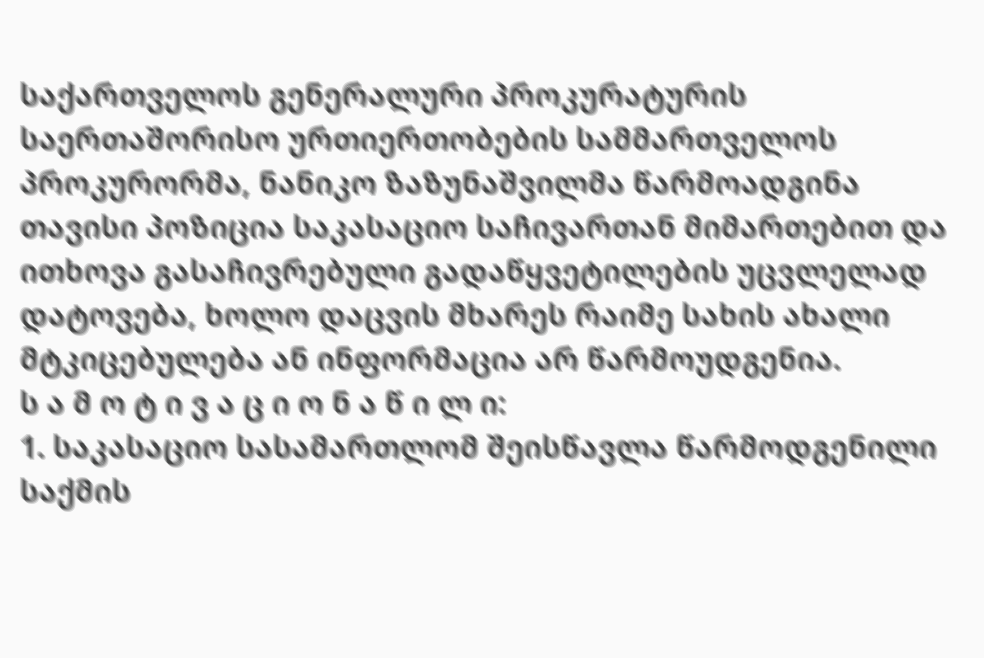საქართველოს გენერალური პროკურატურის საერთაშორისო ურთიერთობების სამმართველოს პროკურორმა, ნანიკო ზაზუნაშვილმა წარმოადგინა თავისი პოზიცია საკასაციო საჩივართან მიმართებით და ითხოვა გასაჩივრებული გადაწყვეტილების უცვლელად დატოვება, ხოლო დაცვის მხარეს რაიმე სახის ახალი მტკიცებულება ან ინფორმაცია არ წარმოუდგენია.
ს ა მ ო ტ ი ვ ა ც ი ო ნ ა წ ი ლ ი:
1. საკასაციო სასამართლომ შეისწავლა წარმოდგენილი საქმის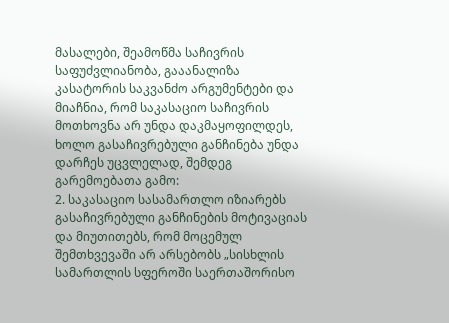მასალები, შეამოწმა საჩივრის საფუძვლიანობა, გააანალიზა კასატორის საკვანძო არგუმენტები და მიაჩნია, რომ საკასაციო საჩივრის მოთხოვნა არ უნდა დაკმაყოფილდეს, ხოლო გასაჩივრებული განჩინება უნდა დარჩეს უცვლელად, შემდეგ გარემოებათა გამო:
2. საკასაციო სასამართლო იზიარებს გასაჩივრებული განჩინების მოტივაციას და მიუთითებს, რომ მოცემულ შემთხვევაში არ არსებობს „სისხლის სამართლის სფეროში საერთაშორისო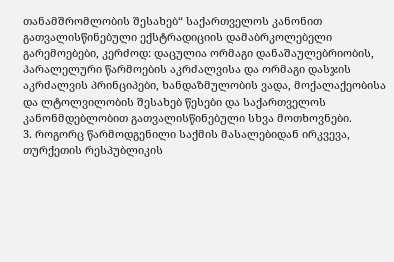თანამშრომლობის შესახებ“ საქართველოს კანონით გათვალისწინებული ექსტრადიციის დამაბრკოლებელი გარემოებები, კერძოდ: დაცულია ორმაგი დანაშაულებრიობის, პარალელური წარმოების აკრძალვისა და ორმაგი დასჯის აკრძალვის პრინციპები, ხანდაზმულობის ვადა, მოქალაქეობისა და ლტოლვილობის შესახებ წესები და საქართველოს კანონმდებლობით გათვალისწინებული სხვა მოთხოვნები.
3. როგორც წარმოდგენილი საქმის მასალებიდან ირკვევა, თურქეთის რესპუბლიკის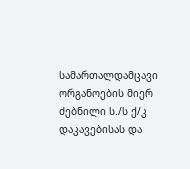სამართალდამცავი ორგანოების მიერ ძებნილი ს./ს ქ/კ დაკავებისას და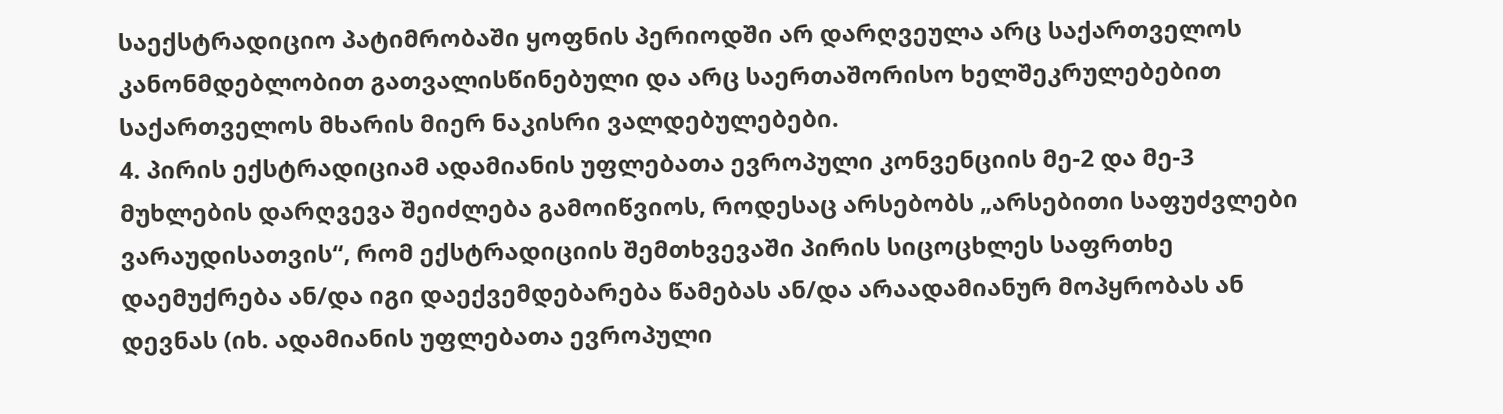საექსტრადიციო პატიმრობაში ყოფნის პერიოდში არ დარღვეულა არც საქართველოს კანონმდებლობით გათვალისწინებული და არც საერთაშორისო ხელშეკრულებებით საქართველოს მხარის მიერ ნაკისრი ვალდებულებები.
4. პირის ექსტრადიციამ ადამიანის უფლებათა ევროპული კონვენციის მე-2 და მე-3 მუხლების დარღვევა შეიძლება გამოიწვიოს, როდესაც არსებობს „არსებითი საფუძვლები ვარაუდისათვის“, რომ ექსტრადიციის შემთხვევაში პირის სიცოცხლეს საფრთხე დაემუქრება ან/და იგი დაექვემდებარება წამებას ან/და არაადამიანურ მოპყრობას ან დევნას (იხ. ადამიანის უფლებათა ევროპული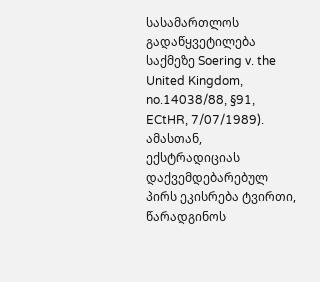სასამართლოს გადაწყვეტილება საქმეზე Soering v. the United Kingdom, no.14038/88, §91, ECtHR, 7/07/1989). ამასთან, ექსტრადიციას დაქვემდებარებულ პირს ეკისრება ტვირთი, წარადგინოს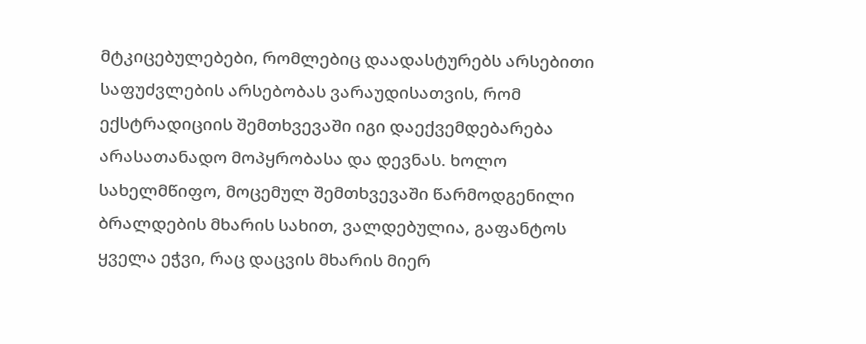მტკიცებულებები, რომლებიც დაადასტურებს არსებითი საფუძვლების არსებობას ვარაუდისათვის, რომ ექსტრადიციის შემთხვევაში იგი დაექვემდებარება არასათანადო მოპყრობასა და დევნას. ხოლო სახელმწიფო, მოცემულ შემთხვევაში წარმოდგენილი ბრალდების მხარის სახით, ვალდებულია, გაფანტოს ყველა ეჭვი, რაც დაცვის მხარის მიერ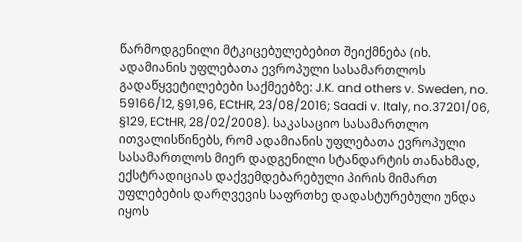წარმოდგენილი მტკიცებულებებით შეიქმნება (იხ. ადამიანის უფლებათა ევროპული სასამართლოს გადაწყვეტილებები საქმეებზე: J.K. and others v. Sweden, no. 59166/12, §91,96, ECtHR, 23/08/2016; Saadi v. Italy, no.37201/06, §129, ECtHR, 28/02/2008). საკასაციო სასამართლო ითვალისწინებს, რომ ადამიანის უფლებათა ევროპული სასამართლოს მიერ დადგენილი სტანდარტის თანახმად, ექსტრადიციას დაქვემდებარებული პირის მიმართ უფლებების დარღვევის საფრთხე დადასტურებული უნდა იყოს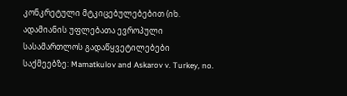კონკრეტული მტკიცებულებებით (იხ. ადამიანის უფლებათა ევროპული სასამართლოს გადაწყვეტილებები საქმეებზე: Mamatkulov and Askarov v. Turkey, no.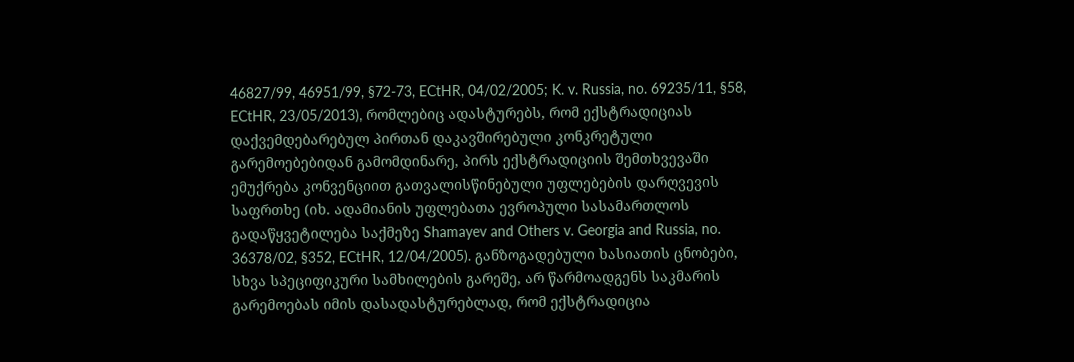46827/99, 46951/99, §72-73, ECtHR, 04/02/2005; K. v. Russia, no. 69235/11, §58, ECtHR, 23/05/2013), რომლებიც ადასტურებს, რომ ექსტრადიციას დაქვემდებარებულ პირთან დაკავშირებული კონკრეტული გარემოებებიდან გამომდინარე, პირს ექსტრადიციის შემთხვევაში ემუქრება კონვენციით გათვალისწინებული უფლებების დარღვევის საფრთხე (იხ. ადამიანის უფლებათა ევროპული სასამართლოს გადაწყვეტილება საქმეზე Shamayev and Others v. Georgia and Russia, no. 36378/02, §352, ECtHR, 12/04/2005). განზოგადებული ხასიათის ცნობები, სხვა სპეციფიკური სამხილების გარეშე, არ წარმოადგენს საკმარის გარემოებას იმის დასადასტურებლად, რომ ექსტრადიცია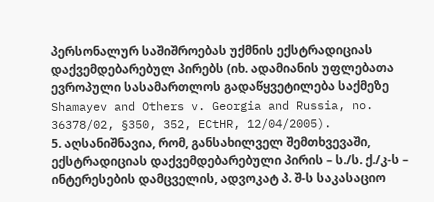პერსონალურ საშიშროებას უქმნის ექსტრადიციას დაქვემდებარებულ პირებს (იხ. ადამიანის უფლებათა ევროპული სასამართლოს გადაწყვეტილება საქმეზე Shamayev and Others v. Georgia and Russia, no. 36378/02, §350, 352, ECtHR, 12/04/2005).
5. აღსანიშნავია, რომ, განსახილველ შემთხვევაში, ექსტრადიციას დაქვემდებარებული პირის – ს./ს. ქ./კ-ს – ინტერესების დამცველის, ადვოკატ პ. შ-ს საკასაციო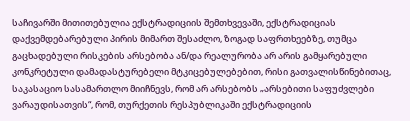საჩივარში მითითებულია ექსტრადიციის შემთხვევაში, ექსტრადიციას დაქვემდებარებული პირის მიმართ შესაძლო, ზოგად საფრთხეებზე, თუმცა გაცხადებული რისკების არსებობა ან/და რეალურობა არ არის გამყარებული კონკრეტული დამადასტურებელი მტკიცებულებებით, რისი გათვალისწინებითაც, საკასაციო სასამართლო მიიჩნევს, რომ არ არსებობს „არსებითი საფუძვლები ვარაუდისათვის“, რომ, თურქეთის რესპუბლიკაში ექსტრადიციის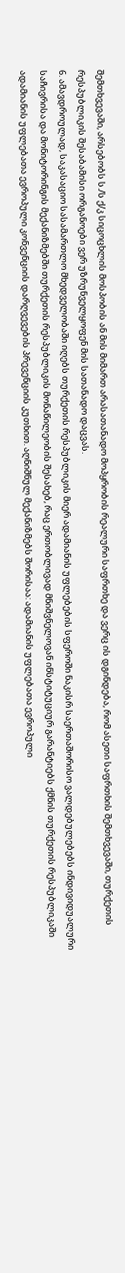შემთხვევაში, არსებობს ს./ს ქ/კ სიცოცხლის მოსპობის ან მის მიმართ არასათანადო მოპყრობის რეალური საფრთხე და ვერც ის დგინდება, რომ ასეთი საფრთხის შემთხვევაში, თურქეთის რესპუბლიკის შესაბამისი ორგანოები ვერ უზრუნველყოფენ მის სათანადო დაცვას.
6. ამავდროულად, საკასაციო სასამართლო მხედველობაში იღებს თურქეთის რესპუბლიკის მიერ ადამიანის უფლებების სფეროში ნაკისრ საერთაშორისო ვალდებულებებს ინდივიდუალური საჩივრისა და მონიტორინგის მექანიზმებში თურქეთის რესპუბლიკის მონაწილეობის შესახებ, რაც ერთობლივად მნიშვნელოვან ინსტიტუციურ გარანტიებს ქმნის თურქეთის რესპუბლიკაში ადამიანის უფლებათა ევროპული კონვენციის დარღვევების პრევენციის კუთხით. აღნიშნულ მექანიზმებს შორისაა: ადამიანის უფლებათა ევროპული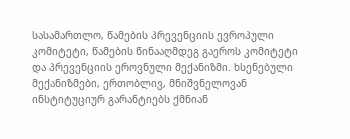სასამართლო, წამების პრევენციის ევროპული კომიტეტი, წამების წინააღმდეგ გაეროს კომიტეტი და პრევენციის ეროვნული მექანიზმი. ხსენებული მექანიზმები, ერთობლივ, მნიშვნელოვან ინსტიტუციურ გარანტიებს ქმნიან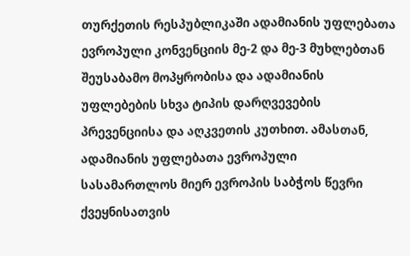თურქეთის რესპუბლიკაში ადამიანის უფლებათა ევროპული კონვენციის მე-2 და მე-3 მუხლებთან შეუსაბამო მოპყრობისა და ადამიანის უფლებების სხვა ტიპის დარღვევების პრევენციისა და აღკვეთის კუთხით. ამასთან, ადამიანის უფლებათა ევროპული სასამართლოს მიერ ევროპის საბჭოს წევრი ქვეყნისათვის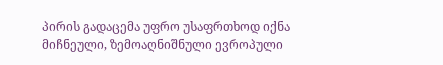პირის გადაცემა უფრო უსაფრთხოდ იქნა მიჩნეული, ზემოაღნიშნული ევროპული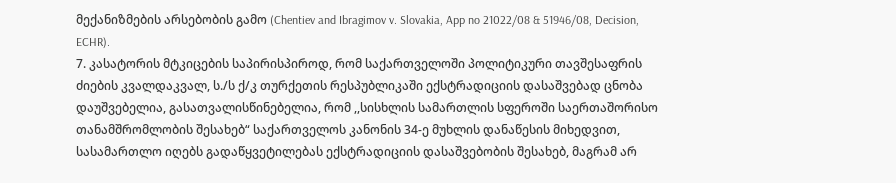მექანიზმების არსებობის გამო (Chentiev and Ibragimov v. Slovakia, App no 21022/08 & 51946/08, Decision, ECHR).
7. კასატორის მტკიცების საპირისპიროდ, რომ საქართველოში პოლიტიკური თავშესაფრის ძიების კვალდაკვალ, ს./ს ქ/კ თურქეთის რესპუბლიკაში ექსტრადიციის დასაშვებად ცნობა დაუშვებელია, გასათვალისწინებელია, რომ ,,სისხლის სამართლის სფეროში საერთაშორისო თანამშრომლობის შესახებ“ საქართველოს კანონის 34-ე მუხლის დანაწესის მიხედვით, სასამართლო იღებს გადაწყვეტილებას ექსტრადიციის დასაშვებობის შესახებ, მაგრამ არ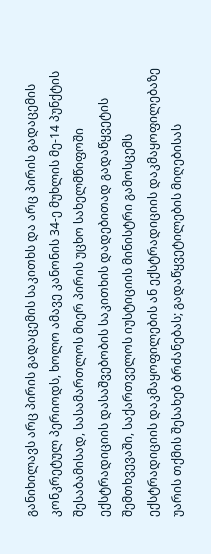განიხილავს არც პირის გადაცემის საკითხს და არც პირის გადაცემის კონკრეტულ პერიოდს, ხოლო ამავე კანონის 34-ე მუხლის მე-14 პუნქტის შესაბამისად, სასამართლოს მიერ პირის უცხო სახელმწიფოში ექსტრადიციის დასაშვებობის საკითხის დადებითად გადაწყვეტის შემთხვევაში, საქართველოს იუსტიციის მინისტრი გამოსცემს ექსტრადიციის დაკმაყოფილების ან ექსტრადიციის დაკმაყოფილებაზე უარის თქმის შესახებ ბრძანებას; გადაწყვეტილების მიღებისას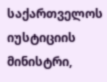საქართველოს იუსტიციის მინისტრი,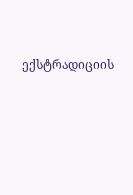ექსტრადიციის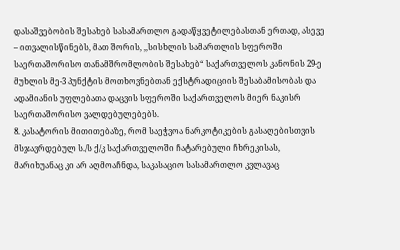დასაშვებობის შესახებ სასამართლო გადაწყვეტილებასთან ერთად, ასევე – ითვალისწინებს, მათ შორის, ,,სისხლის სამართლის სფეროში საერთაშორისო თანამშრომლობის შესახებ“ საქართველოს კანონის 29-ე მუხლის მე-3 პუნქტის მოთხოვნებთან ექსტრადიციის შესაბამისობას და ადამიანის უფლებათა დაცვის სფეროში საქართველოს მიერ ნაკისრ საერთაშორისო ვალდებულებებს.
8. კასატორის მითითებაზე, რომ საეჭვოა ნარკოტიკების გასაღებისთვის მსჯავრდებულ ს./ს ქ/კ საქართველოში ჩატარებული ჩხრეკისას, მარიხუანაც კი არ აღმოაჩნდა, საკასაციო სასამართლო კვლავაც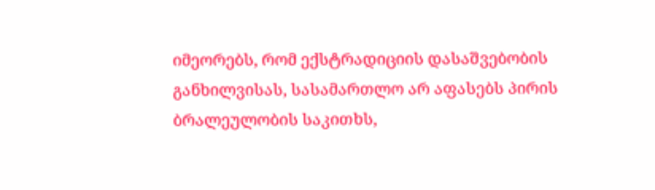იმეორებს, რომ ექსტრადიციის დასაშვებობის განხილვისას, სასამართლო არ აფასებს პირის ბრალეულობის საკითხს,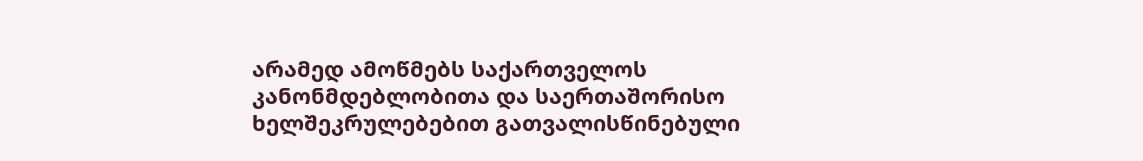არამედ ამოწმებს საქართველოს კანონმდებლობითა და საერთაშორისო ხელშეკრულებებით გათვალისწინებული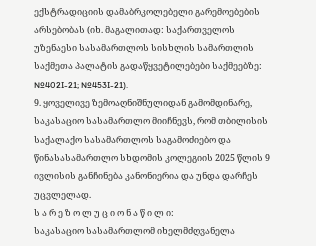ექსტრადიციის დამაბრკოლებელი გარემოებების არსებობას (იხ. მაგალითად: საქართველოს უზენაესი სასამართლოს სისხლის სამართლის საქმეთა პალატის გადაწყვეტილებები საქმეებზე: №402I-21; №453I-21).
9. ყოველივე ზემოაღნიშნულიდან გამომდინარე, საკასაციო სასამართლო მიიჩნევს, რომ თბილისის საქალაქო სასამართლოს საგამოძიებო და წინასასამართლო სხდომის კოლეგიის 2025 წლის 9 ივლისის განჩინება კანონიერია და უნდა დარჩეს უცვლელად.
ს ა რ ე ზ ო ლ უ ც ი ო ნ ა წ ი ლ ი:
საკასაციო სასამართლომ იხელმძღვანელა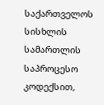საქართველოს სისხლის სამართლის საპროცესო კოდექსით,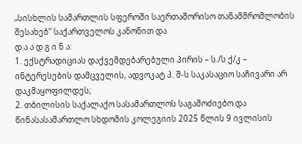„სისხლის სამართლის სფეროში საერთაშორისო თანამშრომლობის შესახებ“ საქართველოს კანონით და
დ ა ა დ გ ი ნ ა:
1. ექსტრადიციას დაქვემდებარებული პირის – ს./ს ქ/კ – ინტერესების დამცველის, ადვოკატ პ. შ-ს საკასაციო საჩივარი არ დაკმაყოფილდეს;
2. თბილისის საქალაქო სასამართლოს საგამოძიებო და წინასასამართლო სხდომის კოლეგიის 2025 წლის 9 ივლისის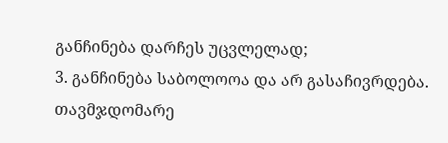განჩინება დარჩეს უცვლელად;
3. განჩინება საბოლოოა და არ გასაჩივრდება.
თავმჯდომარე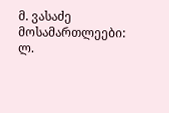მ. ვასაძე
მოსამართლეები: ლ.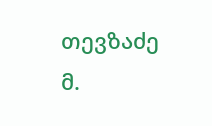თევზაძე
მ.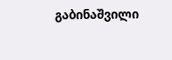გაბინაშვილი